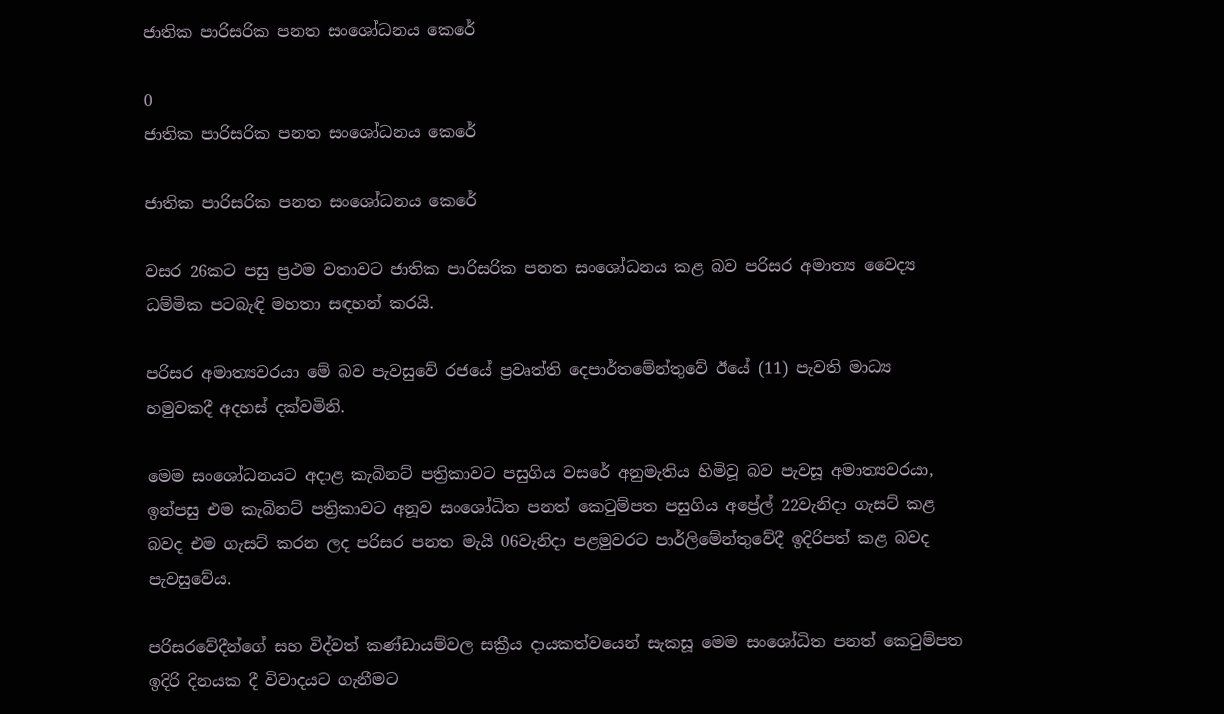ජාතික පාරිසරික පනත සංශෝධනය කෙරේ

0
ජාතික පාරිසරික පනත සංශෝධනය කෙරේ

ජාතික පාරිසරික පනත සංශෝධනය කෙරේ

වසර 26කට පසු ප්‍රථම වතාවට ජාතික පාරිසරික පනත සංශෝධනය කළ බව පරිසර අමාත්‍ය වෛද්‍ය ධම්මික පටබැඳි මහතා සඳහන් කරයි.

පරිසර අමාත්‍යවරයා මේ බව පැවසුවේ රජයේ ප්‍රවෘත්ති දෙපාර්තමේන්තුවේ ඊයේ (11) පැවති මාධ්‍ය හමුවකදී අදහස් දක්වමිනි.

මෙම සංශෝධනයට අදාළ කැබිනට් පත්‍රිකාවට පසුගිය වසරේ අනුමැතිය හිමිවූ බව පැවසූ අමාත්‍යවරයා, ඉන්පසු එම කැබිනට් පත්‍රිකාවට අනූව සංශෝධිත පනත් කෙටුම්පත පසුගිය අප්‍රේල් 22වැනිදා ගැසට් කළ බවද එම ගැසට් කරන ලද පරිසර පනත මැයි 06වැනිදා පළමුවරට පාර්ලිමේන්තුවේදී ඉදිරිපත් කළ බවද පැවසුවේය.

පරිසරවේදීන්ගේ සහ විද්වත් කණ්ඩායම්වල සක්‍රීය දායකත්වයෙන් සැකසූ මෙම සංශෝධිත පනත් කෙටුම්පත ඉදිරි දිනයක දී විවාදයට ගැනීමට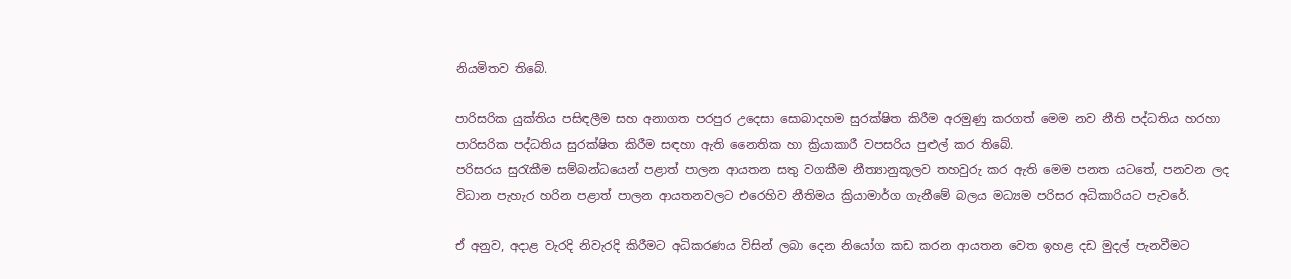නියමිතව තිබේ.

පාරිසරික යුක්තිය පසිඳලීම සහ අනාගත පරපුර උදෙසා සොබාදහම සුරක්ෂිත කිරීම අරමුණු කරගත් මෙම නව නීති පද්ධතිය හරහා පාරිසරික පද්ධතිය සුරක්ෂිත කිරීම සඳහා ඇති නෛතික හා ක්‍රියාකාරී වපසරිය පුළුල් කර තිබේ.
පරිසරය සුරැකීම සම්බන්ධයෙන් පළාත් පාලන ආයතන සතු වගකීම නීත්‍යානුකූලව තහවුරු කර ඇති මෙම පනත යටතේ, පනවන ලද විධාන පැහැර හරින පළාත් පාලන ආයතනවලට එරෙහිව නීතිමය ක්‍රියාමාර්ග ගැනීමේ බලය මධ්‍යම පරිසර අධිකාරියට පැවරේ.

ඒ අනුව, අදාළ වැරදි නිවැරදි කිරීමට අධිකරණය විසින් ලබා දෙන නියෝග කඩ කරන ආයතන වෙත ඉහළ දඩ මුදල් පැනවීමට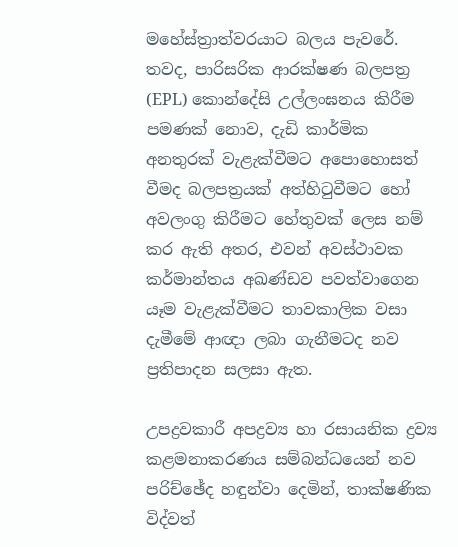මහේස්ත්‍රාත්වරයාට බලය පැවරේ. තවද, පාරිසරික ආරක්ෂණ බලපත්‍ර (EPL) කොන්දේසි උල්ලංඝනය කිරීම පමණක් නොව, දැඩි කාර්මික අනතුරක් වැළැක්වීමට අපොහොසත් වීමද බලපත්‍රයක් අත්හිටුවීමට හෝ අවලංගු කිරීමට හේතුවක් ලෙස නම් කර ඇති අතර, එවන් අවස්ථාවක කර්මාන්තය අඛණ්ඩව පවත්වාගෙන යෑම වැළැක්වීමට තාවකාලික වසා දැමීමේ ආඥා ලබා ගැනීමටද නව ප්‍රතිපාදන සලසා ඇත.

උපද්‍රවකාරී අපද්‍රව්‍ය හා රසායනික ද්‍රව්‍ය කළමනාකරණය සම්බන්ධයෙන් නව පරිච්ඡේද හඳුන්වා දෙමින්, තාක්ෂණික විද්වත්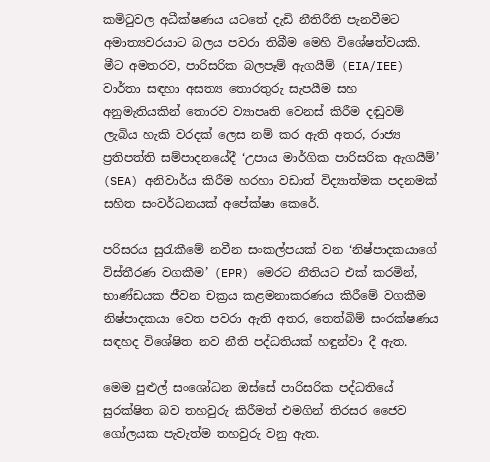කමිටුවල අධීක්ෂණය යටතේ දැඩි නීතිරීති පැනවීමට අමාත්‍යවරයාට බලය පවරා තිබීම මෙහි විශේෂත්වයකි. මීට අමතරව, පාරිසරික බලපෑම් ඇගයීම් (EIA/IEE) වාර්තා සඳහා අසත්‍ය තොරතුරු සැපයීම සහ අනුමැතියකින් තොරව ව්‍යාපෘති වෙනස් කිරීම දඬුවම් ලැබිය හැකි වරදක් ලෙස නම් කර ඇති අතර, රාජ්‍ය ප්‍රතිපත්ති සම්පාදනයේදී ‘උපාය මාර්ගික පාරිසරික ඇගයීම්’ (SEA) අනිවාර්ය කිරීම හරහා වඩාත් විද්‍යාත්මක පදනමක් සහිත සංවර්ධනයක් අපේක්ෂා කෙරේ.

පරිසරය සුරැකීමේ නවීන සංකල්පයක් වන ‘නිෂ්පාදකයාගේ විස්තීරණ වගකීම’ (EPR) මෙරට නීතියට එක් කරමින්, භාණ්ඩයක ජීවන චක්‍රය කළමනාකරණය කිරීමේ වගකීම නිෂ්පාදකයා වෙත පවරා ඇති අතර, තෙත්බිම් සංරක්ෂණය සඳහද විශේෂිත නව නීති පද්ධතියක් හඳුන්වා දී ඇත.

මෙම පුළුල් සංශෝධන ඔස්සේ පාරිසරික පද්ධතියේ සුරක්ෂිත බව තහවුරු කිරීමත් එමගින් තිරසර ජෛව ගෝලයක පැවැත්ම තහවුරු වනු ඇත.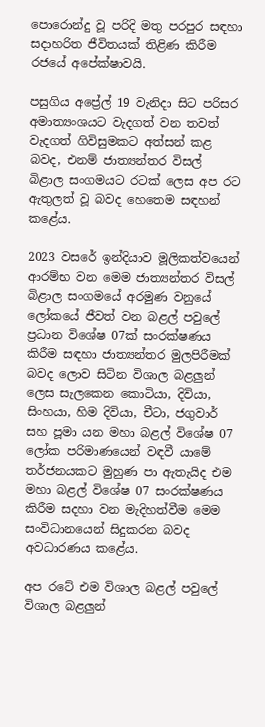පොරොන්දු වූ පරිදි මතු පරපුර සඳහා සදාහරිත ජීවිතයක් තිළිණ කිරීම රජයේ අපේක්ෂාවයි.

පසුගිය අප්‍රේල් 19 වැනිදා සිට පරිසර අමාත්‍යංශයට වැදගත් වන තවත් වැදගත් ගිවිසුමකට අත්සන් කළ බවද, එනම් ජාත්‍යන්තර විසල් බිළාල සංගමයට රටක් ලෙස අප රට ඇතුලත් වූ බවද හෙතෙම සඳහන් කළේය.

2023 වසරේ ඉන්දියාව මූලිකත්වයෙන් ආරම්භ වන මෙම ජාත්‍යන්තර විසල් බිළාල සංගමයේ අරමුණ වනුයේ ලෝකයේ ජීවත් වන බළල් පවුලේ ප්‍රධාන විශේෂ 07ක් සංරක්ෂණය කිරීම සඳහා ජාත්‍යන්තර මුලපිරීමක් බවද ලොව සිටින විශාල බළලුන් ලෙස සැලකෙන කොටියා, දිවියා, සිංහයා, හිම දිවියා, චීටා, ජගුවාර් සහ පූමා යන මහා බළල් විශේෂ 07 ලෝක පරිමාණයෙන් වඳවී යාමේ තර්ජනයකට මුහුණ පා ඇතැයිද එම මහා බළල් විශේෂ 07 සංරක්ෂණය කිරීම සදහා වන මැදිහත්වීම මෙම සංවිධානයෙන් සිදුකරන බවද අවධාරණය කළේය.

අප රටේ එම විශාල බළල් පවුලේ විශාල බළලුන්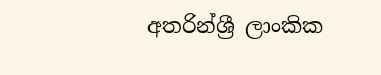අතරින්ශ්‍රී ලාංකික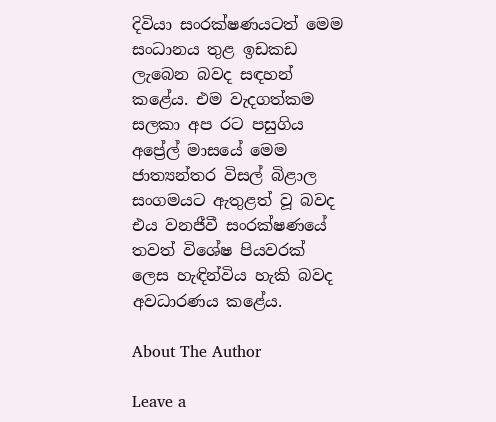දිවියා සංරක්ෂණයටත් මෙම සංධානය තුළ ඉඩකඩ ලැබෙන බවද සඳහන් කළේය. එම වැදගත්කම සලකා අප රට පසුගිය අප්‍රේල් මාසයේ මෙම ජාත්‍යන්තර විසල් බිළාල සංගමයට ඇතුළත් වූ බවද එය වනජීවී සංරක්ෂණයේ තවත් විශේෂ පියවරක් ලෙස හැඳින්විය හැකි බවද අවධාරණය කළේය.

About The Author

Leave a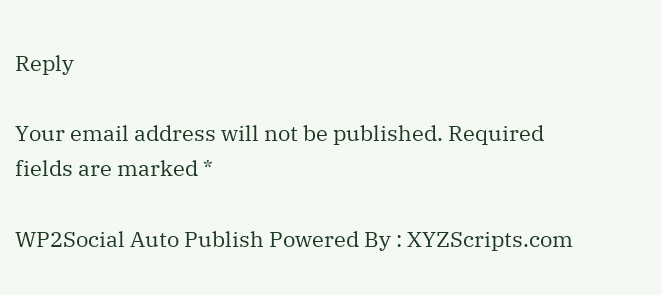Reply

Your email address will not be published. Required fields are marked *

WP2Social Auto Publish Powered By : XYZScripts.com